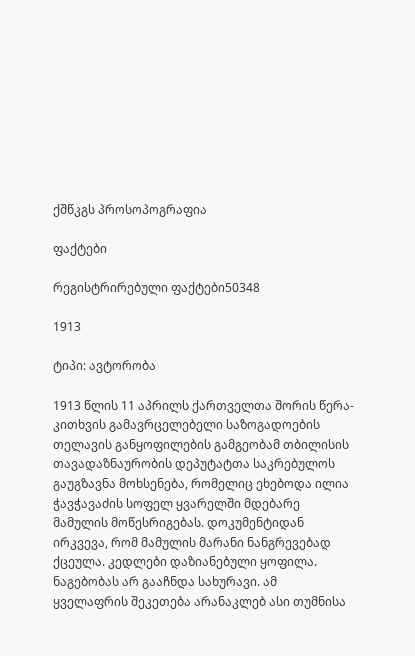ქშწკგს პროსოპოგრაფია

ფაქტები

რეგისტრირებული ფაქტები50348

1913

ტიპი: ავტორობა

1913 წლის 11 აპრილს ქართველთა შორის წერა-კითხვის გამავრცელებელი საზოგადოების თელავის განყოფილების გამგეობამ თბილისის თავადაზნაურობის დეპუტატთა საკრებულოს გაუგზავნა მოხსენება, რომელიც ეხებოდა ილია ჭავჭავაძის სოფელ ყვარელში მდებარე მამულის მოწესრიგებას. დოკუმენტიდან ირკვევა, რომ მამულის მარანი ნანგრევებად ქცეულა. კედლები დაზიანებული ყოფილა. ნაგებობას არ გააჩნდა სახურავი. ამ ყველაფრის შეკეთება არანაკლებ ასი თუმნისა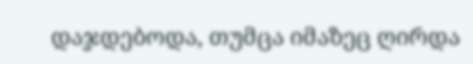დაჯდებოდა, თუმცა იმაზეც ღირდა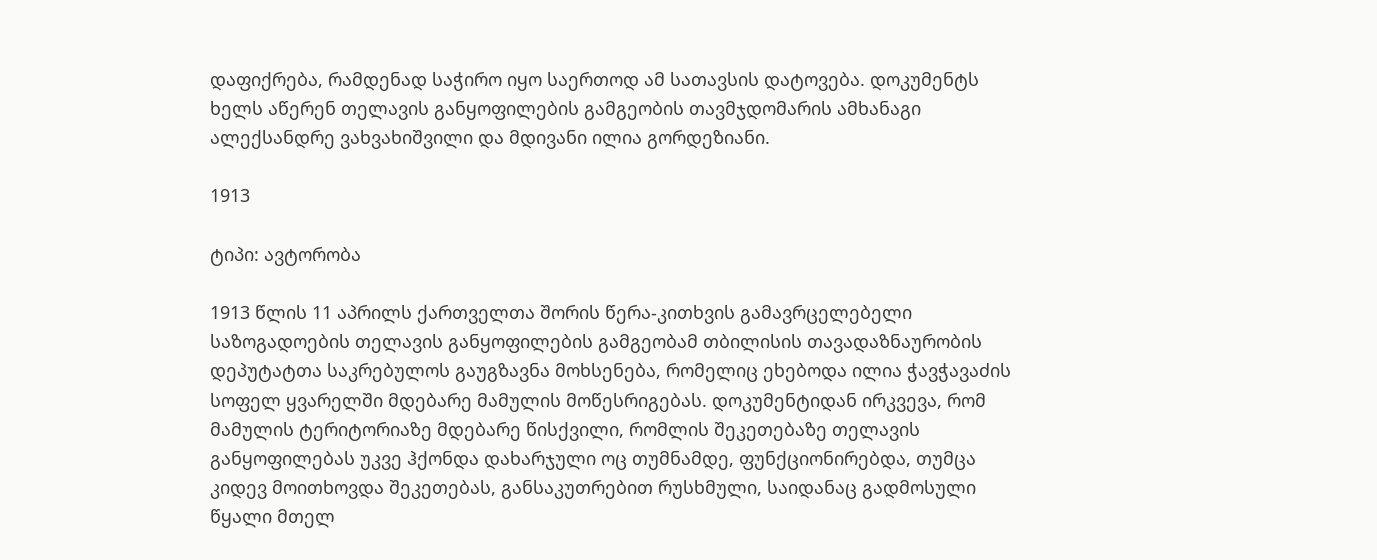დაფიქრება, რამდენად საჭირო იყო საერთოდ ამ სათავსის დატოვება. დოკუმენტს ხელს აწერენ თელავის განყოფილების გამგეობის თავმჯდომარის ამხანაგი ალექსანდრე ვახვახიშვილი და მდივანი ილია გორდეზიანი.

1913

ტიპი: ავტორობა

1913 წლის 11 აპრილს ქართველთა შორის წერა-კითხვის გამავრცელებელი საზოგადოების თელავის განყოფილების გამგეობამ თბილისის თავადაზნაურობის დეპუტატთა საკრებულოს გაუგზავნა მოხსენება, რომელიც ეხებოდა ილია ჭავჭავაძის სოფელ ყვარელში მდებარე მამულის მოწესრიგებას. დოკუმენტიდან ირკვევა, რომ მამულის ტერიტორიაზე მდებარე წისქვილი, რომლის შეკეთებაზე თელავის განყოფილებას უკვე ჰქონდა დახარჯული ოც თუმნამდე, ფუნქციონირებდა, თუმცა კიდევ მოითხოვდა შეკეთებას, განსაკუთრებით რუსხმული, საიდანაც გადმოსული წყალი მთელ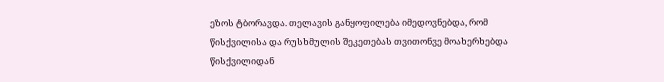ეზოს ტბორავდა. თელავის განყოფილება იმედოვნებდა, რომ წისქვილისა და რუსხმულის შეკეთებას თვითონვე მოახერხებდა წისქვილიდან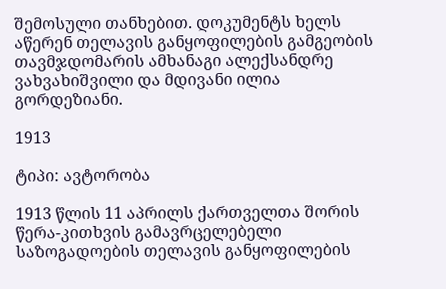შემოსული თანხებით. დოკუმენტს ხელს აწერენ თელავის განყოფილების გამგეობის თავმჯდომარის ამხანაგი ალექსანდრე ვახვახიშვილი და მდივანი ილია გორდეზიანი.

1913

ტიპი: ავტორობა

1913 წლის 11 აპრილს ქართველთა შორის წერა-კითხვის გამავრცელებელი საზოგადოების თელავის განყოფილების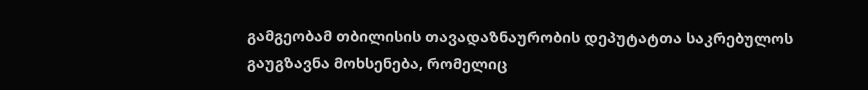გამგეობამ თბილისის თავადაზნაურობის დეპუტატთა საკრებულოს გაუგზავნა მოხსენება, რომელიც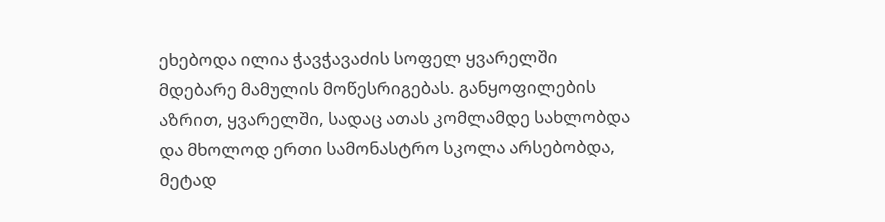ეხებოდა ილია ჭავჭავაძის სოფელ ყვარელში მდებარე მამულის მოწესრიგებას. განყოფილების აზრით, ყვარელში, სადაც ათას კომლამდე სახლობდა და მხოლოდ ერთი სამონასტრო სკოლა არსებობდა, მეტად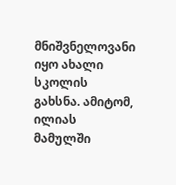მნიშვნელოვანი იყო ახალი სკოლის გახსნა. ამიტომ, ილიას მამულში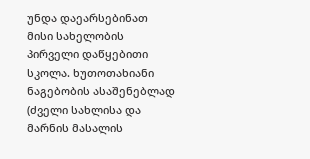უნდა დაეარსებინათ მისი სახელობის პირველი დაწყებითი სკოლა. ხუთოთახიანი ნაგებობის ასაშენებლად (ძველი სახლისა და მარნის მასალის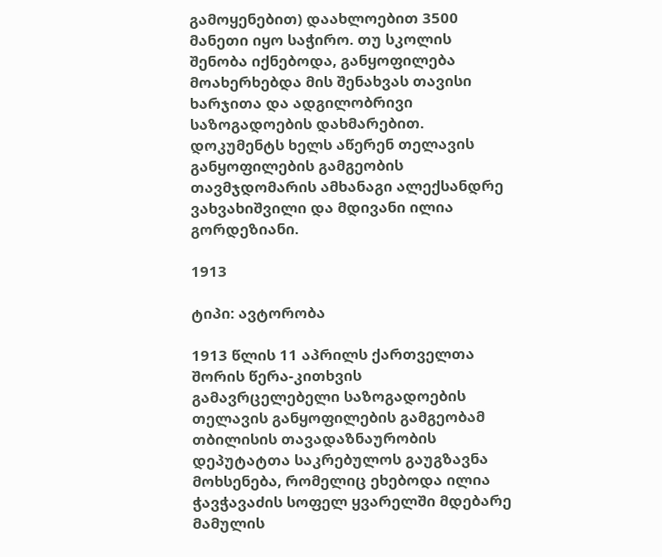გამოყენებით) დაახლოებით 3500 მანეთი იყო საჭირო. თუ სკოლის შენობა იქნებოდა, განყოფილება მოახერხებდა მის შენახვას თავისი ხარჯითა და ადგილობრივი საზოგადოების დახმარებით. დოკუმენტს ხელს აწერენ თელავის განყოფილების გამგეობის თავმჯდომარის ამხანაგი ალექსანდრე ვახვახიშვილი და მდივანი ილია გორდეზიანი.

1913

ტიპი: ავტორობა

1913 წლის 11 აპრილს ქართველთა შორის წერა-კითხვის გამავრცელებელი საზოგადოების თელავის განყოფილების გამგეობამ თბილისის თავადაზნაურობის დეპუტატთა საკრებულოს გაუგზავნა მოხსენება, რომელიც ეხებოდა ილია ჭავჭავაძის სოფელ ყვარელში მდებარე მამულის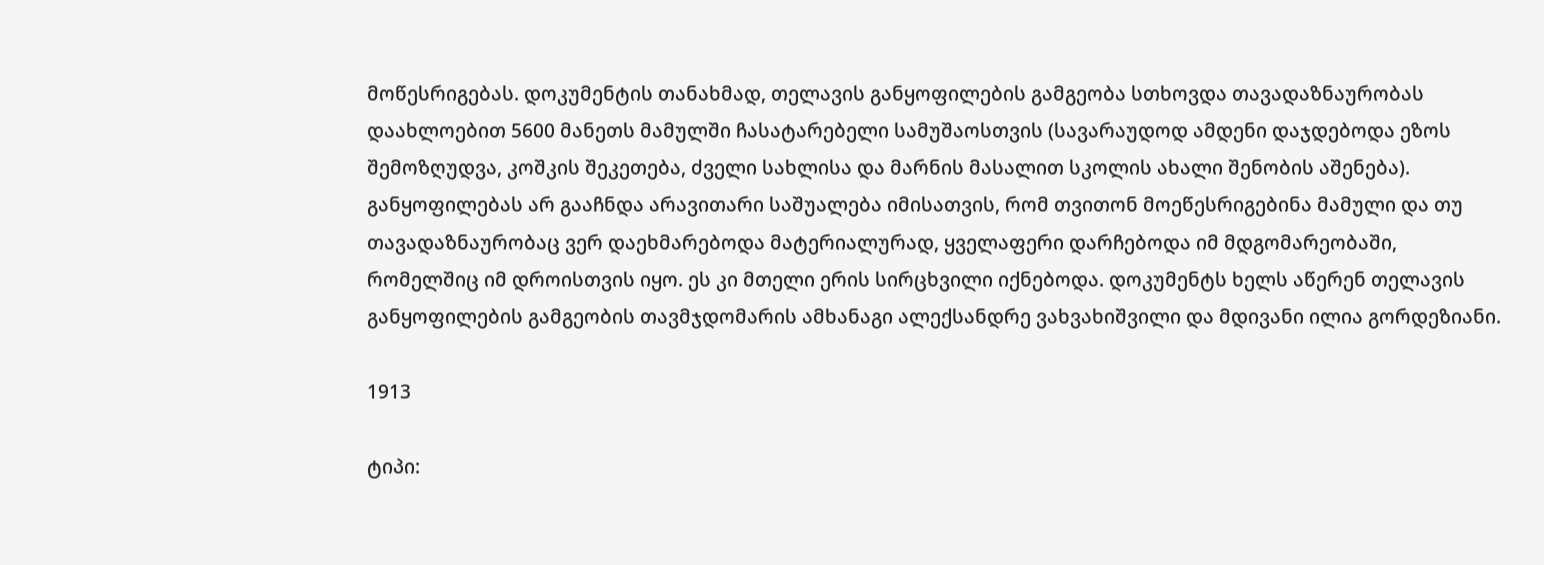მოწესრიგებას. დოკუმენტის თანახმად, თელავის განყოფილების გამგეობა სთხოვდა თავადაზნაურობას დაახლოებით 5600 მანეთს მამულში ჩასატარებელი სამუშაოსთვის (სავარაუდოდ ამდენი დაჯდებოდა ეზოს შემოზღუდვა, კოშკის შეკეთება, ძველი სახლისა და მარნის მასალით სკოლის ახალი შენობის აშენება). განყოფილებას არ გააჩნდა არავითარი საშუალება იმისათვის, რომ თვითონ მოეწესრიგებინა მამული და თუ თავადაზნაურობაც ვერ დაეხმარებოდა მატერიალურად, ყველაფერი დარჩებოდა იმ მდგომარეობაში, რომელშიც იმ დროისთვის იყო. ეს კი მთელი ერის სირცხვილი იქნებოდა. დოკუმენტს ხელს აწერენ თელავის განყოფილების გამგეობის თავმჯდომარის ამხანაგი ალექსანდრე ვახვახიშვილი და მდივანი ილია გორდეზიანი.

1913

ტიპი: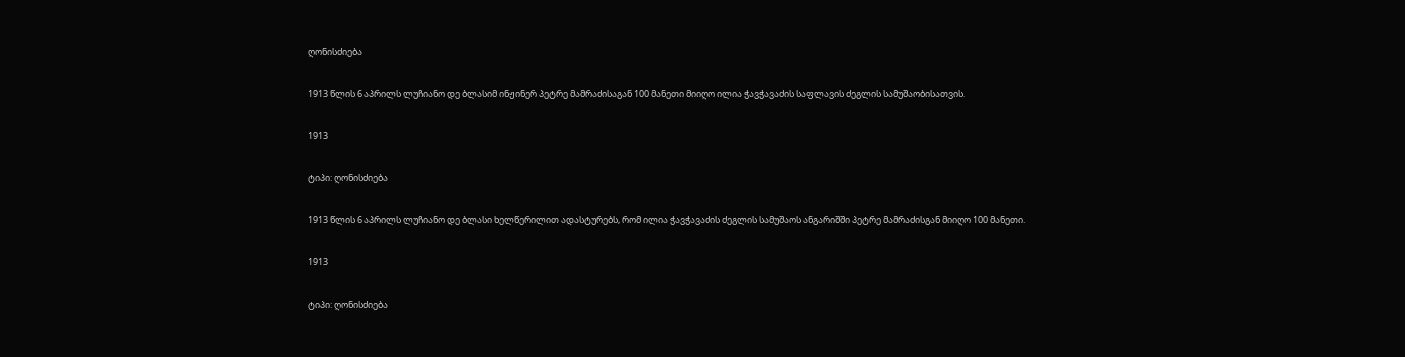ღონისძიება

1913 წლის 6 აპრილს ლუჩიანო დე ბლასიმ ინჟინერ პეტრე მამრაძისაგან 100 მანეთი მიიღო ილია ჭავჭავაძის საფლავის ძეგლის სამუშაობისათვის.

1913

ტიპი: ღონისძიება

1913 წლის 6 აპრილს ლუჩიანო დე ბლასი ხელწერილით ადასტურებს, რომ ილია ჭავჭავაძის ძეგლის სამუშაოს ანგარიშში პეტრე მამრაძისგან მიიღო 100 მანეთი.

1913

ტიპი: ღონისძიება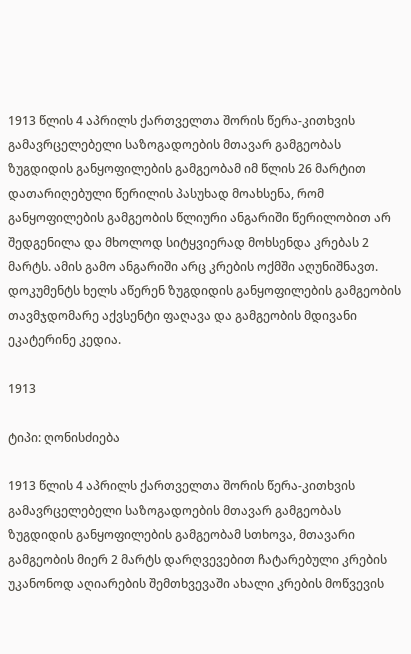1913 წლის 4 აპრილს ქართველთა შორის წერა-კითხვის გამავრცელებელი საზოგადოების მთავარ გამგეობას ზუგდიდის განყოფილების გამგეობამ იმ წლის 26 მარტით დათარიღებული წერილის პასუხად მოახსენა, რომ განყოფილების გამგეობის წლიური ანგარიში წერილობით არ შედგენილა და მხოლოდ სიტყვიერად მოხსენდა კრებას 2 მარტს. ამის გამო ანგარიში არც კრების ოქმში აღუნიშნავთ. დოკუმენტს ხელს აწერენ ზუგდიდის განყოფილების გამგეობის თავმჯდომარე აქვსენტი ფაღავა და გამგეობის მდივანი ეკატერინე კედია.

1913

ტიპი: ღონისძიება

1913 წლის 4 აპრილს ქართველთა შორის წერა-კითხვის გამავრცელებელი საზოგადოების მთავარ გამგეობას ზუგდიდის განყოფილების გამგეობამ სთხოვა, მთავარი გამგეობის მიერ 2 მარტს დარღვევებით ჩატარებული კრების უკანონოდ აღიარების შემთხვევაში ახალი კრების მოწვევის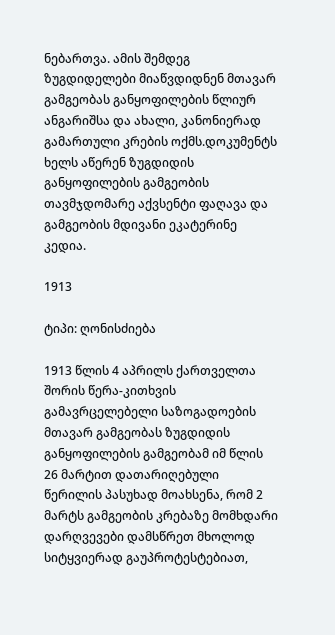ნებართვა. ამის შემდეგ ზუგდიდელები მიაწვდიდნენ მთავარ გამგეობას განყოფილების წლიურ ანგარიშსა და ახალი, კანონიერად გამართული კრების ოქმს.დოკუმენტს ხელს აწერენ ზუგდიდის განყოფილების გამგეობის თავმჯდომარე აქვსენტი ფაღავა და გამგეობის მდივანი ეკატერინე კედია.

1913

ტიპი: ღონისძიება

1913 წლის 4 აპრილს ქართველთა შორის წერა-კითხვის გამავრცელებელი საზოგადოების მთავარ გამგეობას ზუგდიდის განყოფილების გამგეობამ იმ წლის 26 მარტით დათარიღებული წერილის პასუხად მოახსენა, რომ 2 მარტს გამგეობის კრებაზე მომხდარი დარღვევები დამსწრეთ მხოლოდ სიტყვიერად გაუპროტესტებიათ,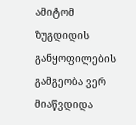ამიტომ ზუგდიდის განყოფილების გამგეობა ვერ მიაწვდიდა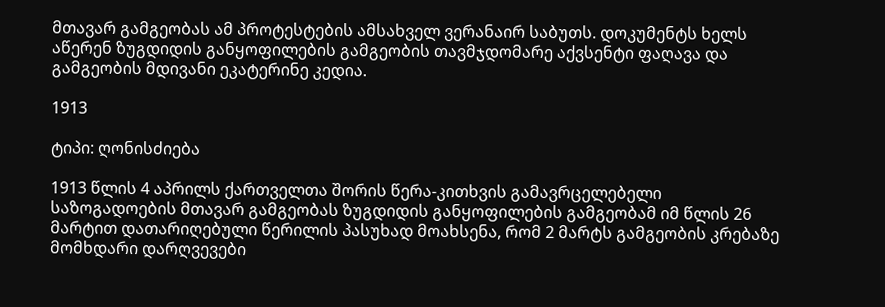მთავარ გამგეობას ამ პროტესტების ამსახველ ვერანაირ საბუთს. დოკუმენტს ხელს აწერენ ზუგდიდის განყოფილების გამგეობის თავმჯდომარე აქვსენტი ფაღავა და გამგეობის მდივანი ეკატერინე კედია.

1913

ტიპი: ღონისძიება

1913 წლის 4 აპრილს ქართველთა შორის წერა-კითხვის გამავრცელებელი საზოგადოების მთავარ გამგეობას ზუგდიდის განყოფილების გამგეობამ იმ წლის 26 მარტით დათარიღებული წერილის პასუხად მოახსენა, რომ 2 მარტს გამგეობის კრებაზე მომხდარი დარღვევები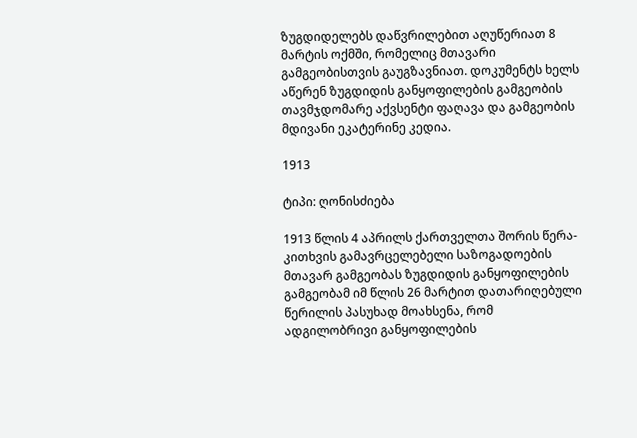ზუგდიდელებს დაწვრილებით აღუწერიათ 8 მარტის ოქმში, რომელიც მთავარი გამგეობისთვის გაუგზავნიათ. დოკუმენტს ხელს აწერენ ზუგდიდის განყოფილების გამგეობის თავმჯდომარე აქვსენტი ფაღავა და გამგეობის მდივანი ეკატერინე კედია.

1913

ტიპი: ღონისძიება

1913 წლის 4 აპრილს ქართველთა შორის წერა-კითხვის გამავრცელებელი საზოგადოების მთავარ გამგეობას ზუგდიდის განყოფილების გამგეობამ იმ წლის 26 მარტით დათარიღებული წერილის პასუხად მოახსენა, რომ ადგილობრივი განყოფილების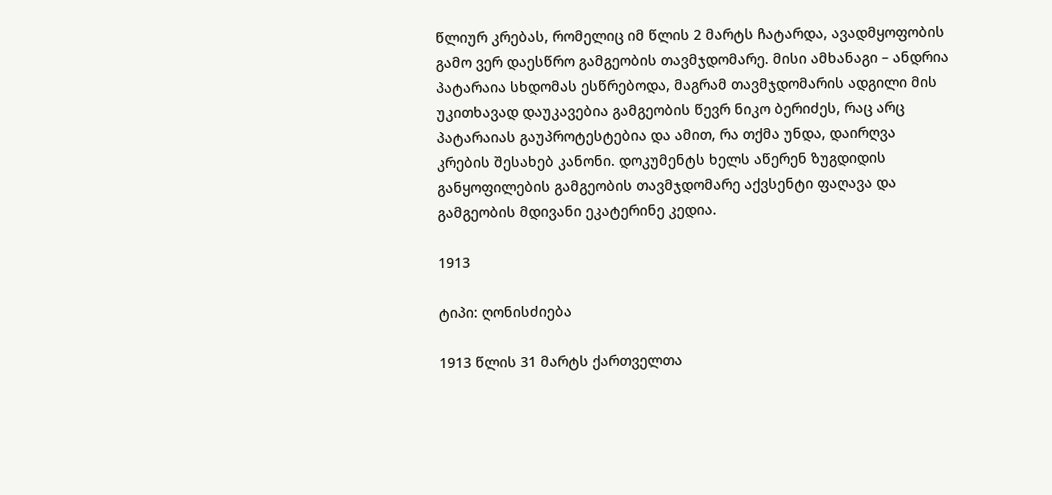წლიურ კრებას, რომელიც იმ წლის 2 მარტს ჩატარდა, ავადმყოფობის გამო ვერ დაესწრო გამგეობის თავმჯდომარე. მისი ამხანაგი – ანდრია პატარაია სხდომას ესწრებოდა, მაგრამ თავმჯდომარის ადგილი მის უკითხავად დაუკავებია გამგეობის წევრ ნიკო ბერიძეს, რაც არც პატარაიას გაუპროტესტებია და ამით, რა თქმა უნდა, დაირღვა კრების შესახებ კანონი. დოკუმენტს ხელს აწერენ ზუგდიდის განყოფილების გამგეობის თავმჯდომარე აქვსენტი ფაღავა და გამგეობის მდივანი ეკატერინე კედია.

1913

ტიპი: ღონისძიება

1913 წლის 31 მარტს ქართველთა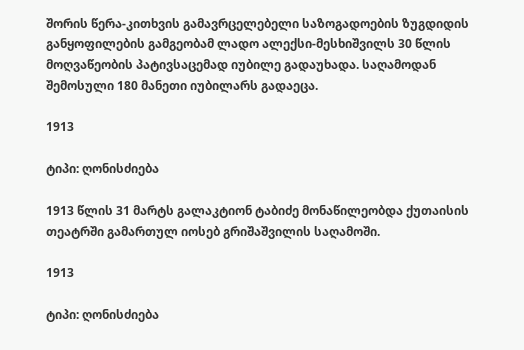შორის წერა-კითხვის გამავრცელებელი საზოგადოების ზუგდიდის განყოფილების გამგეობამ ლადო ალექსი-მესხიშვილს 30 წლის მოღვაწეობის პატივსაცემად იუბილე გადაუხადა. საღამოდან შემოსული 180 მანეთი იუბილარს გადაეცა.

1913

ტიპი: ღონისძიება

1913 წლის 31 მარტს გალაკტიონ ტაბიძე მონაწილეობდა ქუთაისის თეატრში გამართულ იოსებ გრიშაშვილის საღამოში.

1913

ტიპი: ღონისძიება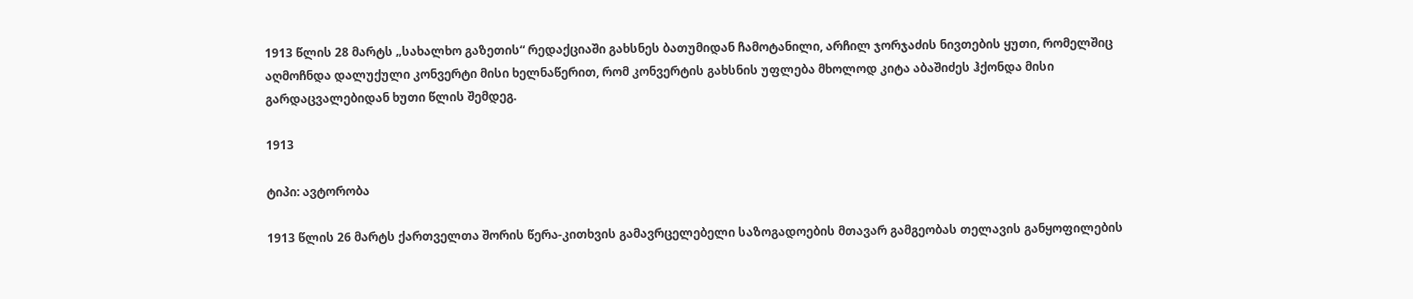1913 წლის 28 მარტს „სახალხო გაზეთის“ რედაქციაში გახსნეს ბათუმიდან ჩამოტანილი, არჩილ ჯორჯაძის ნივთების ყუთი, რომელშიც აღმოჩნდა დალუქული კონვერტი მისი ხელნაწერით, რომ კონვერტის გახსნის უფლება მხოლოდ კიტა აბაშიძეს ჰქონდა მისი გარდაცვალებიდან ხუთი წლის შემდეგ.

1913

ტიპი: ავტორობა

1913 წლის 26 მარტს ქართველთა შორის წერა-კითხვის გამავრცელებელი საზოგადოების მთავარ გამგეობას თელავის განყოფილების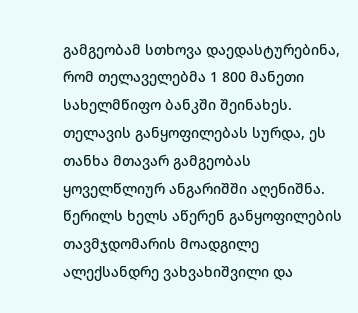გამგეობამ სთხოვა დაედასტურებინა, რომ თელაველებმა 1 800 მანეთი სახელმწიფო ბანკში შეინახეს. თელავის განყოფილებას სურდა, ეს თანხა მთავარ გამგეობას ყოველწლიურ ანგარიშში აღენიშნა. წერილს ხელს აწერენ განყოფილების თავმჯდომარის მოადგილე ალექსანდრე ვახვახიშვილი და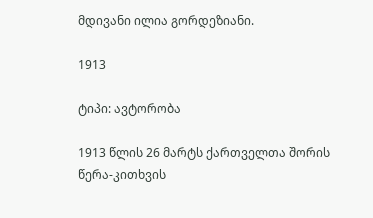მდივანი ილია გორდეზიანი.

1913

ტიპი: ავტორობა

1913 წლის 26 მარტს ქართველთა შორის წერა-კითხვის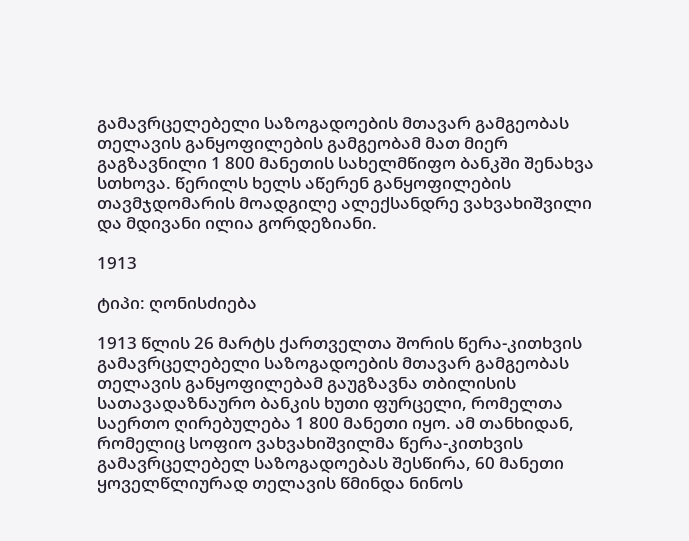გამავრცელებელი საზოგადოების მთავარ გამგეობას თელავის განყოფილების გამგეობამ მათ მიერ გაგზავნილი 1 800 მანეთის სახელმწიფო ბანკში შენახვა სთხოვა. წერილს ხელს აწერენ განყოფილების თავმჯდომარის მოადგილე ალექსანდრე ვახვახიშვილი და მდივანი ილია გორდეზიანი.

1913

ტიპი: ღონისძიება

1913 წლის 26 მარტს ქართველთა შორის წერა-კითხვის გამავრცელებელი საზოგადოების მთავარ გამგეობას თელავის განყოფილებამ გაუგზავნა თბილისის სათავადაზნაურო ბანკის ხუთი ფურცელი, რომელთა საერთო ღირებულება 1 800 მანეთი იყო. ამ თანხიდან, რომელიც სოფიო ვახვახიშვილმა წერა-კითხვის გამავრცელებელ საზოგადოებას შესწირა, 60 მანეთი ყოველწლიურად თელავის წმინდა ნინოს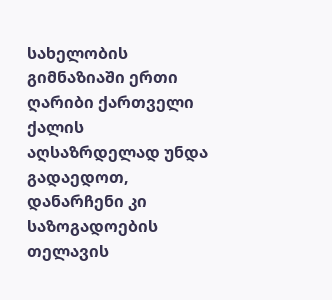სახელობის გიმნაზიაში ერთი ღარიბი ქართველი ქალის აღსაზრდელად უნდა გადაედოთ, დანარჩენი კი საზოგადოების თელავის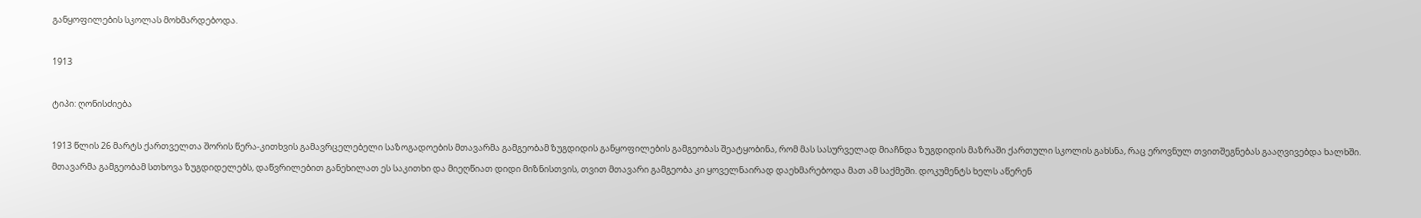განყოფილების სკოლას მოხმარდებოდა.

1913

ტიპი: ღონისძიება

1913 წლის 26 მარტს ქართველთა შორის წერა-კითხვის გამავრცელებელი საზოგადოების მთავარმა გამგეობამ ზუგდიდის განყოფილების გამგეობას შეატყობინა, რომ მას სასურველად მიაჩნდა ზუგდიდის მაზრაში ქართული სკოლის გახსნა, რაც ეროვნულ თვითშეგნებას გააღვივებდა ხალხში. მთავარმა გამგეობამ სთხოვა ზუგდიდელებს, დაწვრილებით განეხილათ ეს საკითხი და მიეღწიათ დიდი მიზნისთვის, თვით მთავარი გამგეობა კი ყოველნაირად დაეხმარებოდა მათ ამ საქმეში. დოკუმენტს ხელს აწერენ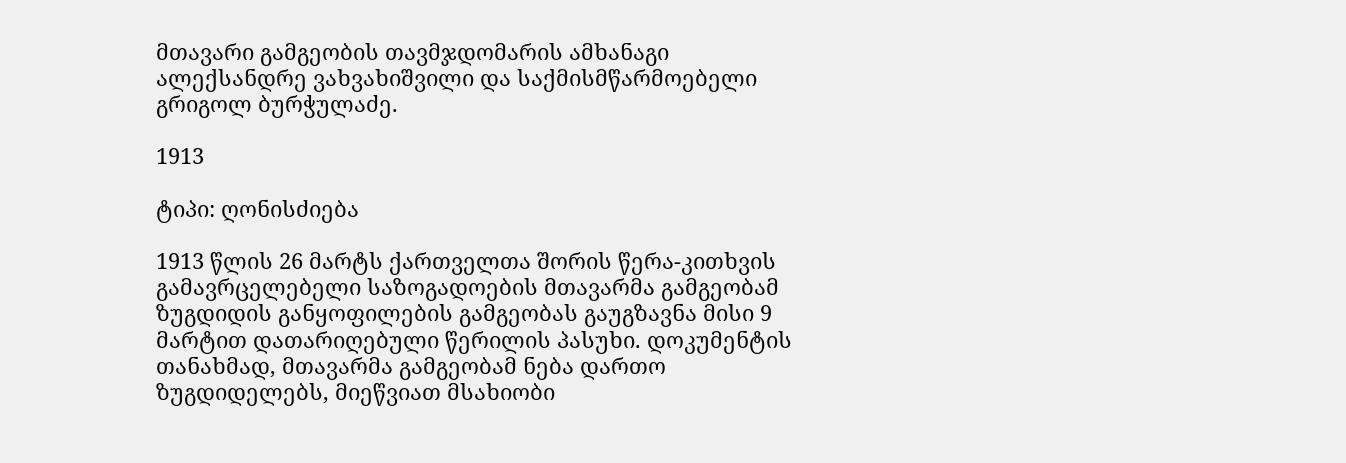მთავარი გამგეობის თავმჯდომარის ამხანაგი ალექსანდრე ვახვახიშვილი და საქმისმწარმოებელი გრიგოლ ბურჭულაძე.

1913

ტიპი: ღონისძიება

1913 წლის 26 მარტს ქართველთა შორის წერა-კითხვის გამავრცელებელი საზოგადოების მთავარმა გამგეობამ ზუგდიდის განყოფილების გამგეობას გაუგზავნა მისი 9 მარტით დათარიღებული წერილის პასუხი. დოკუმენტის თანახმად, მთავარმა გამგეობამ ნება დართო ზუგდიდელებს, მიეწვიათ მსახიობი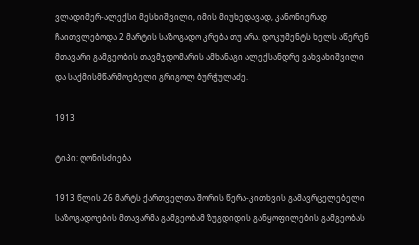ვლადიმერ-ალექსი მესხიშვილი, იმის მიუხედავად, კანონიერად ჩაითვლებოდა 2 მარტის საზოგადო კრება თუ არა. დოკუმენტს ხელს აწერენ მთავარი გამგეობის თავმჯდომარის ამხანაგი ალექსანდრე ვახვახიშვილი და საქმისმწარმოებელი გრიგოლ ბურჭულაძე.

1913

ტიპი: ღონისძიება

1913 წლის 26 მარტს ქართველთა შორის წერა-კითხვის გამავრცელებელი საზოგადოების მთავარმა გამგეობამ ზუგდიდის განყოფილების გამგეობას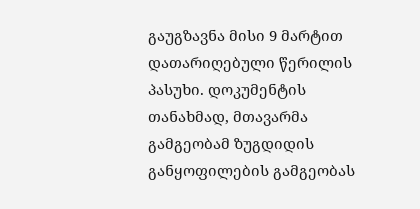გაუგზავნა მისი 9 მარტით დათარიღებული წერილის პასუხი. დოკუმენტის თანახმად, მთავარმა გამგეობამ ზუგდიდის განყოფილების გამგეობას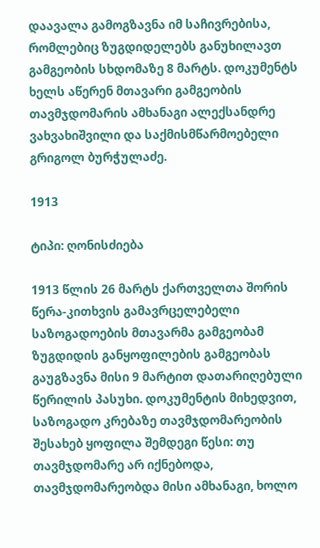დაავალა გამოგზავნა იმ საჩივრებისა, რომლებიც ზუგდიდელებს განუხილავთ გამგეობის სხდომაზე 8 მარტს. დოკუმენტს ხელს აწერენ მთავარი გამგეობის თავმჯდომარის ამხანაგი ალექსანდრე ვახვახიშვილი და საქმისმწარმოებელი გრიგოლ ბურჭულაძე.

1913

ტიპი: ღონისძიება

1913 წლის 26 მარტს ქართველთა შორის წერა-კითხვის გამავრცელებელი საზოგადოების მთავარმა გამგეობამ ზუგდიდის განყოფილების გამგეობას გაუგზავნა მისი 9 მარტით დათარიღებული წერილის პასუხი. დოკუმენტის მიხედვით, საზოგადო კრებაზე თავმჯდომარეობის შესახებ ყოფილა შემდეგი წესი: თუ თავმჯდომარე არ იქნებოდა, თავმჯდომარეობდა მისი ამხანაგი, ხოლო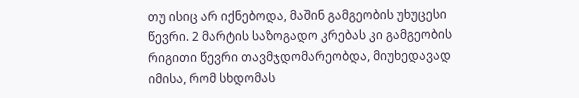თუ ისიც არ იქნებოდა, მაშინ გამგეობის უხუცესი წევრი. 2 მარტის საზოგადო კრებას კი გამგეობის რიგითი წევრი თავმჯდომარეობდა, მიუხედავად იმისა, რომ სხდომას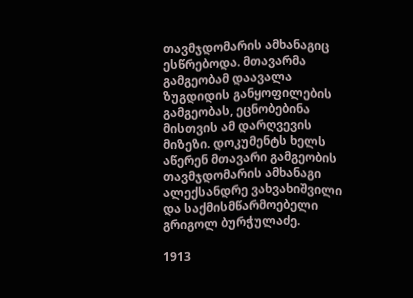თავმჯდომარის ამხანაგიც ესწრებოდა. მთავარმა გამგეობამ დაავალა ზუგდიდის განყოფილების გამგეობას, ეცნობებინა მისთვის ამ დარღვევის მიზეზი. დოკუმენტს ხელს აწერენ მთავარი გამგეობის თავმჯდომარის ამხანაგი ალექსანდრე ვახვახიშვილი და საქმისმწარმოებელი გრიგოლ ბურჭულაძე.

1913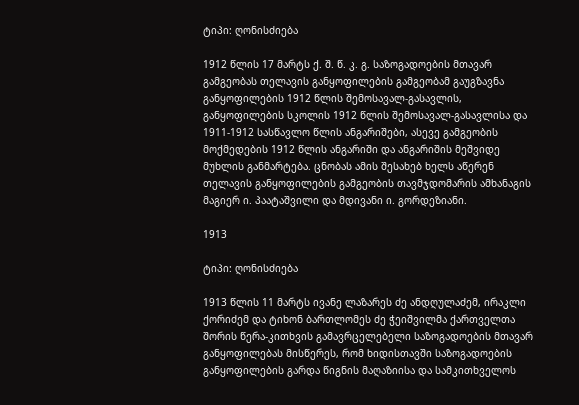ტიპი: ღონისძიება

1912 წლის 17 მარტს ქ. შ. წ. კ. გ. საზოგადოების მთავარ გამგეობას თელავის განყოფილების გამგეობამ გაუგზავნა განყოფილების 1912 წლის შემოსავალ-გასავლის, განყოფილების სკოლის 1912 წლის შემოსავალ-გასავლისა და 1911-1912 სასწავლო წლის ანგარიშები, ასევე გამგეობის მოქმედების 1912 წლის ანგარიში და ანგარიშის მეშვიდე მუხლის განმარტება. ცნობას ამის შესახებ ხელს აწერენ თელავის განყოფილების გამგეობის თავმჯდომარის ამხანაგის მაგიერ ი. პაატაშვილი და მდივანი ი. გორდეზიანი.

1913

ტიპი: ღონისძიება

1913 წლის 11 მარტს ივანე ლაზარეს ძე ანდღულაძემ, ირაკლი ქორიძემ და ტიხონ ბართლომეს ძე ჭეიშვილმა ქართველთა შორის წერა-კითხვის გამავრცელებელი საზოგადოების მთავარ განყოფილებას მისწერეს, რომ ხიდისთავში საზოგადოების განყოფილების გარდა წიგნის მაღაზიისა და სამკითხველოს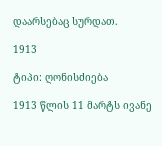დაარსებაც სურდათ.

1913

ტიპი: ღონისძიება

1913 წლის 11 მარტს ივანე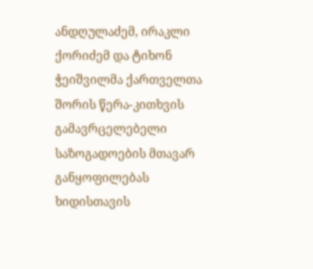ანდღულაძემ, ირაკლი ქორიძემ და ტიხონ ჭეიშვილმა ქართველთა შორის წერა-კითხვის გამავრცელებელი საზოგადოების მთავარ განყოფილებას ხიდისთავის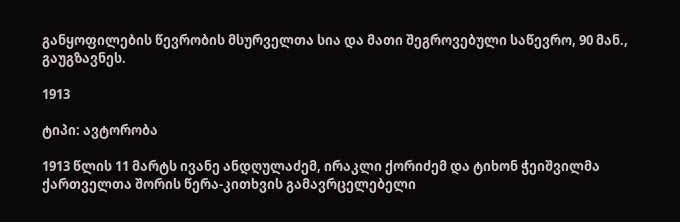განყოფილების წევრობის მსურველთა სია და მათი შეგროვებული საწევრო, 90 მან., გაუგზავნეს.

1913

ტიპი: ავტორობა

1913 წლის 11 მარტს ივანე ანდღულაძემ, ირაკლი ქორიძემ და ტიხონ ჭეიშვილმა ქართველთა შორის წერა-კითხვის გამავრცელებელი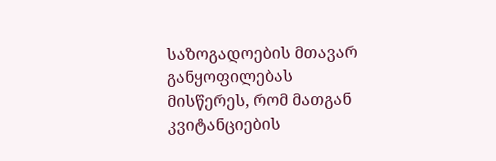საზოგადოების მთავარ განყოფილებას მისწერეს, რომ მათგან კვიტანციების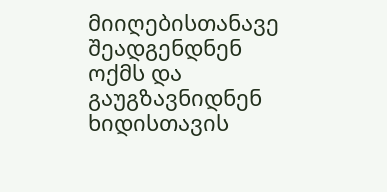მიიღებისთანავე შეადგენდნენ ოქმს და გაუგზავნიდნენ ხიდისთავის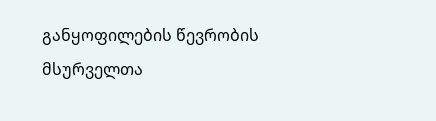განყოფილების წევრობის მსურველთა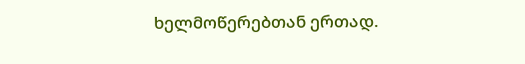ხელმოწერებთან ერთად.